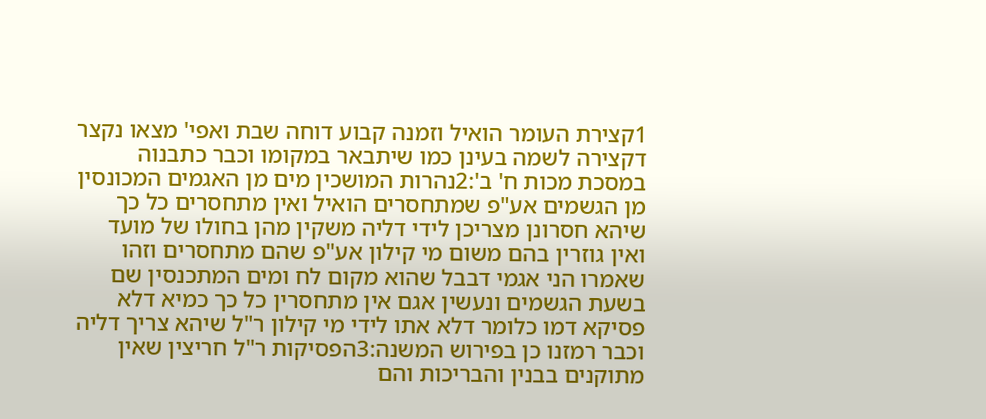1קצירת העומר הואיל וזמנה קבוע דוחה שבת ואפי' מצאו נקצר דקצירה לשמה בעינן כמו שיתבאר במקומו וכבר כתבנוה במסכת מכות ח' ב':2נהרות המושכין מים מן האגמים המכונסין מן הגשמים אע"פ שמתחסרים הואיל ואין מתחסרים כל כך שיהא חסרונן מצריכן לידי דליה משקין מהן בחולו של מועד ואין גוזרין בהם משום מי קילון אע"פ שהם מתחסרים וזהו שאמרו הני אגמי דבבל שהוא מקום לח ומים המתכנסין שם בשעת הגשמים ונעשין אגם אין מתחסרין כל כך כמיא דלא פסיקא דמו כלומר דלא אתו לידי מי קילון ר"ל שיהא צריך דליה וכבר רמזנו כן בפירוש המשנה:3הפסיקות ר"ל חריצין שאין מתוקנים בבנין והבריכות והם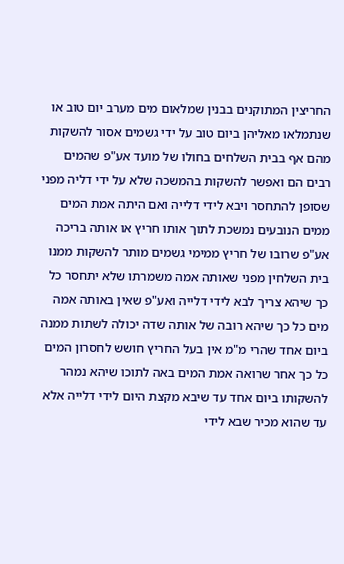החריצין המתוקנים בבנין שמלאום מים מערב יום טוב או שנתמלאו מאליהן ביום טוב על ידי גשמים אסור להשקות מהם אף בבית השלחים בחולו של מועד אע"פ שהמים רבים הם ואפשר להשקות בהמשכה שלא על ידי דליה מפני שסופן להתחסר ויבא לידי דלייה ואם היתה אמת המים ממים הנובעים נמשכת לתוך אותו חריץ או אותה בריכה אע"פ שרובו של חריץ ממימי גשמים מותר להשקות ממנו בית השלחין מפני שאותה אמה משמרתו שלא יתחסר כל כך שיהא צריך לבא לידי דלייה ואע"פ שאין באותה אמה מים כל כך שיהא רובה של אותה שדה יכולה לשתות ממנה ביום אחד שהרי מ"מ אין בעל החריץ חושש לחסרון המים כל כך אחר שרואה אמת המים באה לתוכו שיהא נמהר להשקותו ביום אחד עד שיבא מקצת היום לידי דלייה אלא עד שהוא מכיר שבא לידי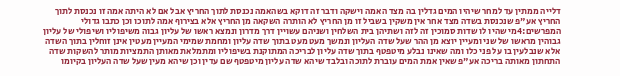דלייה ממתין עד למחר שיהיו המים גדלין בה מצד האמה וישקה ודבר זה דוקא בשהאמה נכנסת לתוך החריץ אבל אם לא היתה אמה זו נכנסת לתוך החריץ אע"פ שנכנסת בשדה מצד אחר אין משקין בשביל זו מן החריץ לא הותרה השקאה מן החריץ אלא בצירוף אמה לתוכו וכן כתבו גדולי המפרשים:4מי שהיו לו שדות סמוכין זה לזה ושתיהן בית השלחין ושניהם עשויין דרך מדרון ונמצא ראשו של עליון גבוה משיפוליו ושיפולי של עליון גבוהין מראשו של שני ומעיין יוצא מן ההר שעל שדה העליון ונמשך מעט מעט בתוך שדה עליון ומחמת שמימי המעיין מעטין אינן זוחלין בתוך השדה אלא שנבלעין בו על פני כלו ומה שאינו נבלע מיטפטף בתוך שדה עליון לבריכה המתוקנת בשיפוליו ומתמלאת מאותן התמציות מותר להשקות שדה התחתון מאותה בריכה אע"פ שאין אמת המים עוברת לתוכה ובלבד שיהא שדה עליון מיטפטף שם עדין וכן שיהא מעין שעל שדה העליון בקיומו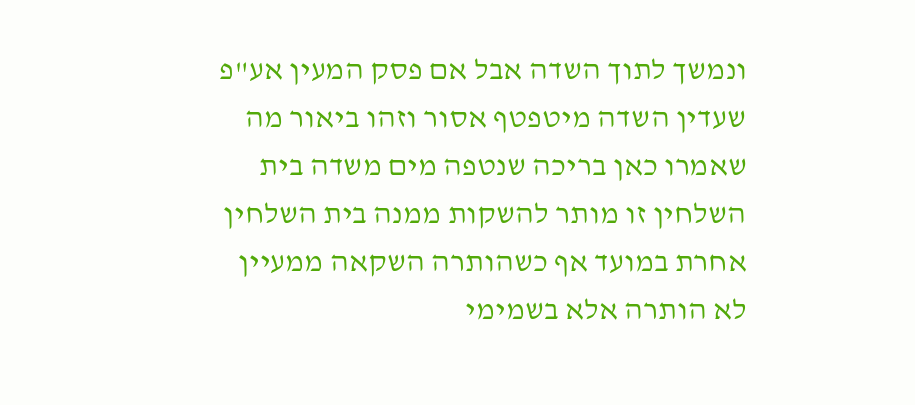ונמשך לתוך השדה אבל אם פסק המעין אע"פ שעדין השדה מיטפטף אסור וזהו ביאור מה שאמרו כאן בריכה שנטפה מים משדה בית השלחין זו מותר להשקות ממנה בית השלחין אחרת במועד אף כשהותרה השקאה ממעיין לא הותרה אלא בשמימי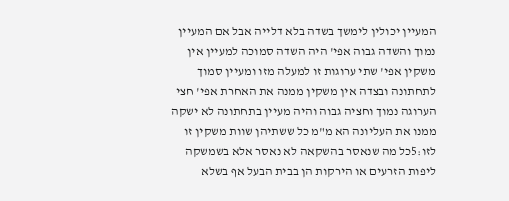המעיין יכולין לימשך בשדה בלא דלייה אבל אם המעיין נמוך והשדה גבוה אפי' היה השדה סמוכה למעיין אין משקין אפי' שתי ערוגות זו למעלה מזו ומעיין סמוך לתחתונה ובצדה אין משקין ממנה את האחרת אפי' חצי הערוגה נמוך וחציה גבוה והיה מעיין בתחתונה לא ישקה ממנו את העליונה הא מ"מ כל ששתיהן שוות משקין זו לזו:5כל מה שנאסר בהשקאה לא נאסר אלא בשמשקה ליפות הזרעים או הירקות הן בבית הבעל אף בשלא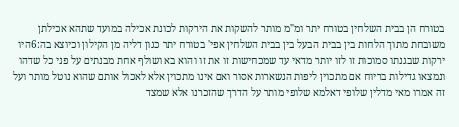בטורח הן בבית השלחין בטורח יתר ומ"מ מותר להשקות את הירקות לכונת אכילה במועד שתהא אכילתן משובחת מתוך הלחות בין בבית הבעל בין בבית השלחין אפי' בטורח יתר כגון דליה מן הקילון וכיוצא בה:6היו ירקות שבגנתו סמוכות זו לזו יותר מדאי עד שמכחישות זו את זו והוא בא ושולף אחת מבנתים על פני כל שדהו ונמצאו גדילות בריוח אם מתכוין ליפות הנשארות אסור ואם אינו מתכוין אלא לאכול אותם שהוא נוטל מותר ועל זה אמרו מאי מדלין שלופי דאלמא שלופי מותר על הדרך שהזכרנו אלא שמצד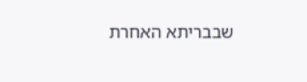שבבריתא האחרת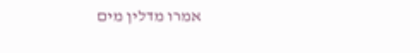אמרו מדלין מים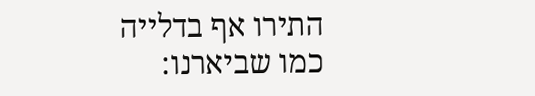התירו אף בדלייה כמו שביארנו: